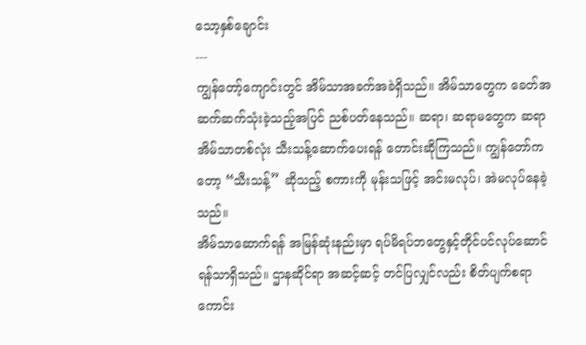သော့နှစ်ချောင်း
---
ကျွန်တော့်ကျောင်းတွင် အိမ်သာအခက်အခဲရှိသည်။ အိမ်သာတွေက ခေတ်အဆက်ဆက်သုံးခဲ့သည့်အပြင် ညစ်ပတ်နေသည်။ ဆရာ၊ ဆရာမတွေက ဆရာအိမ်သာတစ်လုံး သီးသန့်ဆောက်ပေးရန် တောင်းဆိုကြသည်။ ကျွန်တော်ကတော့ “သီးသန့်” ဆိုသည့် စကားကို မုန်းသဖြင့် အင်းမလုပ်၊ အဲမလုပ်နေခဲ့သည်။
အိမ်သာဆောက်ရန် အမြန်ဆုံးနည်းမှာ ရပ်မိရပ်ဘတွေနှင့်တိုင်ပင်လုပ်ဆောင်ရန်သာရှိသည်။ ဌာနဆိုင်ရာ အဆင့်ဆင့် တင်ပြလျှင်လည်း စိတ်ပျက်စရာကောင်း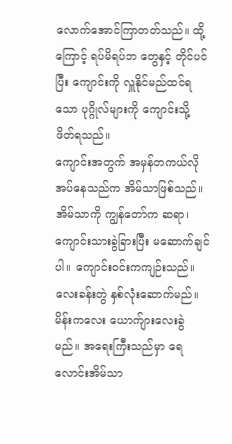လောက်အောင်ကြာတတ်သည်။ ထို့ကြောင့် ရပ်မိရပ်ဘ တွေနှင့် တိုင်ပင်ပြီး ကျောင်းကို လှူနိုင်မည်ထင်ရသော ပုဂ္ဂိုလ်များကို ကျောင်းသို့ ဖိတ်ရသည်။
ကျောင်းအတွက် အမှန်တကယ်လိုအပ်နေသည်က အိမ်သာဖြစ်သည်။ အိမ်သာကို ကျွန်တော်က ဆရာ၊ ကျောင်းသားခွဲခြားပြီး မဆောက်ချင်ပါ။ ကျောင်းဝင်းကကျဉ်းသည်။ လေးခန်းတွဲ နှစ်လုံးဆောက်မည်။ မိန်းကလေး ယောက်ျားလေးခွဲမည်။ အရေးကြီးသည်မှာ ရေလောင်းအိမ်သာ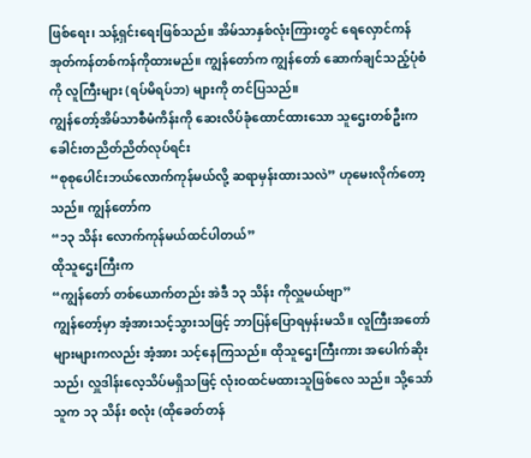ဖြစ်ရေး၊ သန့်ရှင်းရေးဖြစ်သည်။ အိမ်သာနှစ်လုံးကြားတွင် ရေလှောင်ကန် အုတ်ကန်တစ်ကန်ကိုထားမည်။ ကျွန်တော်က ကျွန်တော် ဆောက်ချင်သည့်ပုံစံကို လူကြီးများ (ရပ်မိရပ်ဘ) များကို တင်ပြသည်။
ကျွန်တော့်အိမ်သာစီမံကိန်းကို ဆေးလိပ်ခုံထောင်ထားသော သူဌေးတစ်ဦးက ခေါင်းတညိတ်ညိတ်လုပ်ရင်း
“စုစုပေါင်းဘယ်လောက်ကုန်မယ်လို့ ဆရာမှန်းထားသလဲ” ဟုမေးလိုက်တော့သည်။ ကျွန်တော်က
“၁၃ သိန်း လောက်ကုန်မယ်ထင်ပါတယ်”
ထိုသူဌေးကြီးက
“ကျွန်တော် တစ်ယောက်တည်း အဲဒီ ၁၃ သိန်း ကိုလှူမယ်ဗျာ”
ကျွန်တော့်မှာ အံ့အားသင့်သွားသဖြင့် ဘာပြန်ပြောရမှန်းမသိ။ လူကြီးအတော်များများကလည်း အံ့အား သင့်နေကြသည်။ ထိုသူဌေးကြီးကား အပေါက်ဆိုးသည်၊ လှူဒါန်းလေ့သိပ်မရှိသဖြင့် လုံးဝထင်မထားသူဖြစ်လေ သည်။ သို့သော် သူက ၁၃ သိန်း စလုံး (ထိုခေတ်တန်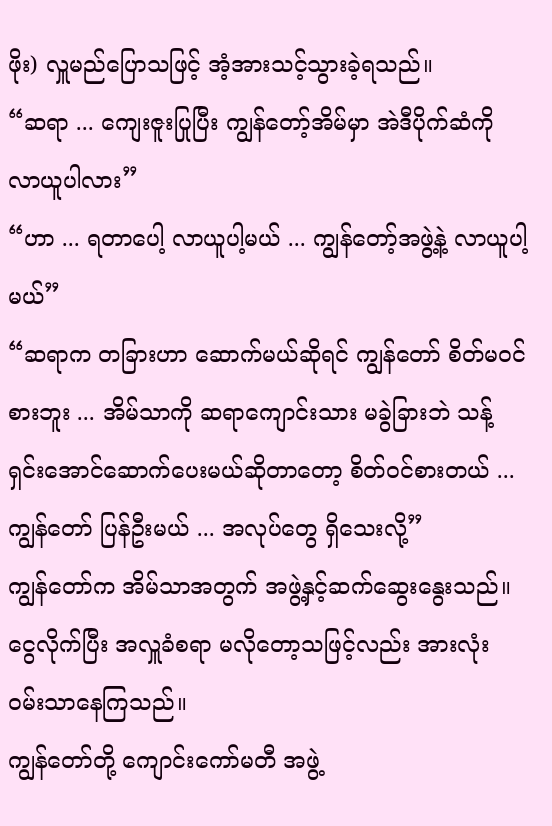ဖိုး) လှူမည်ပြောသဖြင့် အံ့အားသင့်သွားခဲ့ရသည်။
“ဆရာ ... ကျေးဇူးပြုပြီး ကျွန်တော့်အိမ်မှာ အဲဒီပိုက်ဆံကို လာယူပါလား”
“ဟာ ... ရတာပေါ့ လာယူပါ့မယ် ... ကျွန်တော့်အဖွဲ့နဲ့ လာယူပါ့မယ်”
“ဆရာက တခြားဟာ ဆောက်မယ်ဆိုရင် ကျွန်တော် စိတ်မဝင်စားဘူး ... အိမ်သာကို ဆရာကျောင်းသား မခွဲခြားဘဲ သန့်ရှင်းအောင်ဆောက်ပေးမယ်ဆိုတာတော့ စိတ်ဝင်စားတယ် ... ကျွန်တော် ပြန်ဦးမယ် ... အလုပ်တွေ ရှိသေးလို့”
ကျွန်တော်က အိမ်သာအတွက် အဖွဲ့နှင့်ဆက်ဆွေးနွေးသည်။ ငွေလိုက်ပြီး အလှူခံစရာ မလိုတော့သဖြင့်လည်း အားလုံး ဝမ်းသာနေကြသည်။
ကျွန်တော်တို့ ကျောင်းကော်မတီ အဖွဲ့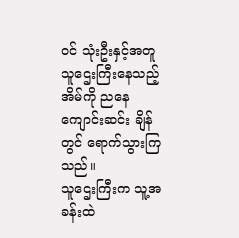ဝင် သုံးဦးနှင့်အတူ သူဌေးကြီးနေသည့်အိမ်ကို ညနေကျောင်းဆင်း ချိန်တွင် ရောက်သွားကြသည်။
သူဌေးကြီးက သူ့အခန်းထဲ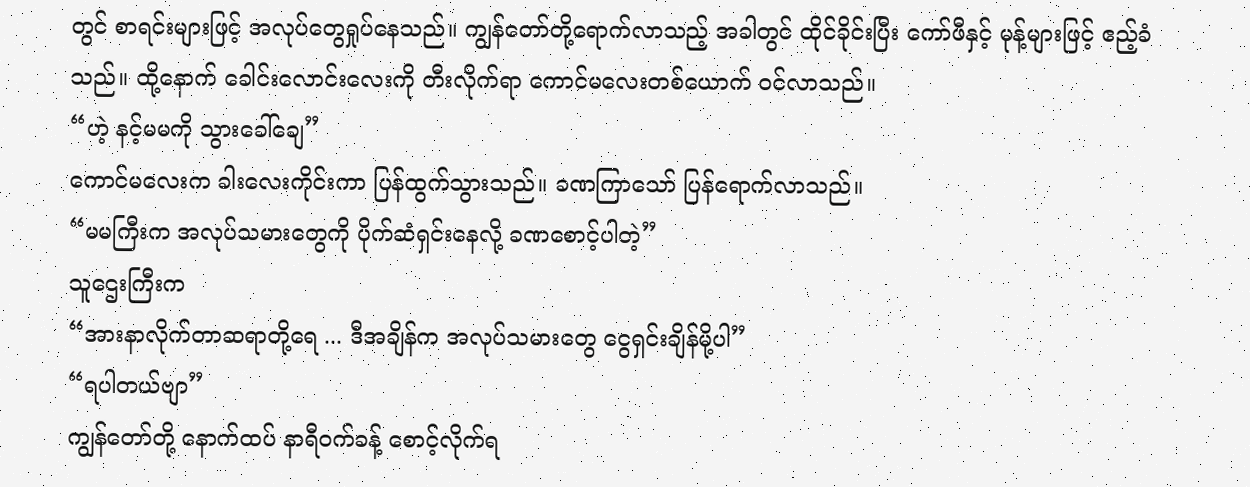တွင် စာရင်းများဖြင့် အလုပ်တွေရှုပ်နေသည်။ ကျွန်တော်တို့ရောက်လာသည့် အခါတွင် ထိုင်ခိုင်းပြီး ကော်ဖီနှင့် မုန့်များဖြင့် ဧည့်ခံသည်။ ထို့နောက် ခေါင်းလောင်းလေးကို တီးလိုက်ရာ ကောင်မလေးတစ်ယောက် ဝင်လာသည်။
“ဟဲ့ နင့်မမကို သွားခေါ်ချေ”
ကောင်မလေးက ခါးလေးကိုင်းကာ ပြန်ထွက်သွားသည်။ ခဏကြာသော် ပြန်ရောက်လာသည်။
“မမကြီးက အလုပ်သမားတွေကို ပိုက်ဆံရှင်းနေလို့ ခဏစောင့်ပါတဲ့”
သူဌေးကြီးက
“အားနာလိုက်တာဆရာတို့ရေ ... ဒီအချိန်က အလုပ်သမားတွေ ငွေရှင်းချိန်မို့ပါ”
“ရပါတယ်ဗျာ”
ကျွန်တော်တို့ နောက်ထပ် နာရီဝက်ခန့် စောင့်လိုက်ရ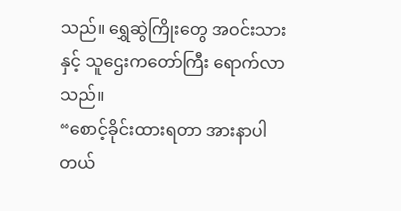သည်။ ရွှေဆွဲကြိုးတွေ အဝင်းသားနှင့် သူဌေးကတော်ကြီး ရောက်လာသည်။
“စောင့်ခိုင်းထားရတာ အားနာပါတယ်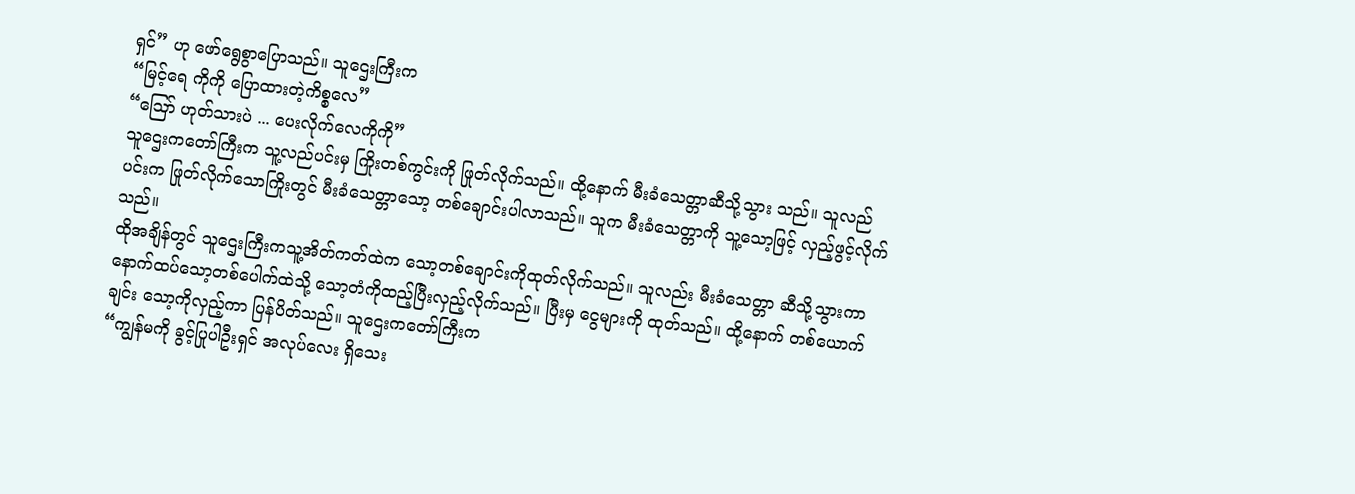ရှင်” ဟု ဖော်ရွေစွာပြောသည်။ သူဌေးကြီးက
“မြင့်ရေ ကိုကို ပြောထားတဲ့ကိစ္စလေ”
“ဪ ဟုတ်သားပဲ ... ပေးလိုက်လေကိုကို”
သူဌေးကတော်ကြီးက သူ့လည်ပင်းမှ ကြိုးတစ်ကွင်းကို ဖြုတ်လိုက်သည်။ ထို့နောက် မီးခံသေတ္တာဆီသို့သွား သည်။ သူလည်ပင်းက ဖြုတ်လိုက်သောကြိုးတွင် မီးခံသေတ္တာသော့ တစ်ချောင်းပါလာသည်။ သူက မီးခံသေတ္တာကို သူ့သော့ဖြင့် လှည့်ဖွင့်လိုက်သည်။
ထိုအချိန်တွင် သူဌေးကြီးကသူ့အိတ်ကတ်ထဲက သော့တစ်ချောင်းကိုထုတ်လိုက်သည်။ သူလည်း မီးခံသေတ္တာ ဆီသို့သွားကာ နောက်ထပ်သော့တစ်ပေါက်ထဲသို့ သော့တံကိုထည့်ပြီးလှည့်လိုက်သည်။ ပြီးမှ ငွေများကို ထုတ်သည်။ ထို့နောက် တစ်ယောက်ချင်း သော့ကိုလှည့်ကာ ပြန်ပိတ်သည်။ သူဌေးကတော်ကြီးက
“ကျွန်မကို ခွင့်ပြုပါဦးရှင် အလုပ်လေး ရှိသေး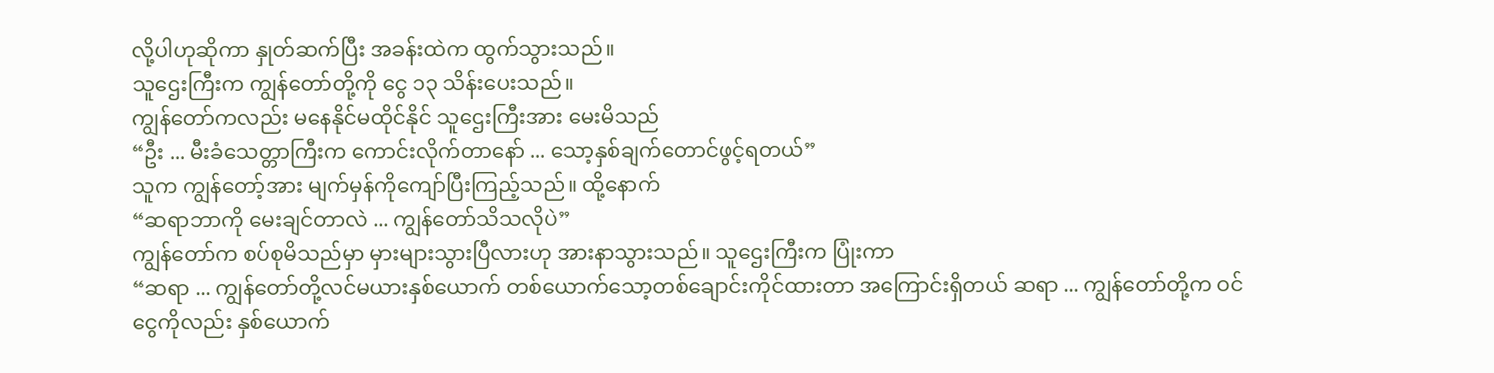လို့ပါဟုဆိုကာ နှုတ်ဆက်ပြီး အခန်းထဲက ထွက်သွားသည်။
သူဌေးကြီးက ကျွန်တော်တို့ကို ငွေ ၁၃ သိန်းပေးသည်။
ကျွန်တော်ကလည်း မနေနိုင်မထိုင်နိုင် သူဌေးကြီးအား မေးမိသည်
“ဦး ... မီးခံသေတ္တာကြီးက ကောင်းလိုက်တာနော် ... သော့နှစ်ချက်တောင်ဖွင့်ရတယ်”
သူက ကျွန်တော့်အား မျက်မှန်ကိုကျော်ပြီးကြည့်သည်။ ထို့နောက်
“ဆရာဘာကို မေးချင်တာလဲ ... ကျွန်တော်သိသလိုပဲ”
ကျွန်တော်က စပ်စုမိသည်မှာ မှားများသွားပြီလားဟု အားနာသွားသည်။ သူဌေးကြီးက ပြုံးကာ
“ဆရာ ... ကျွန်တော်တို့လင်မယားနှစ်ယောက် တစ်ယောက်သော့တစ်ချောင်းကိုင်ထားတာ အကြောင်းရှိတယ် ဆရာ ... ကျွန်တော်တို့က ဝင်ငွေကိုလည်း နှစ်ယောက်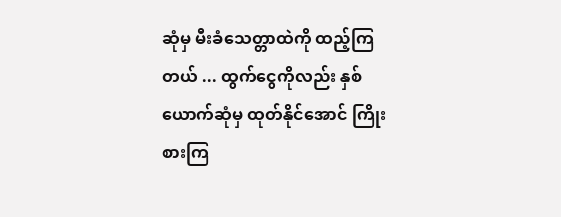ဆုံမှ မီးခံသေတ္တာထဲကို ထည့်ကြတယ် ... ထွက်ငွေကိုလည်း နှစ်ယောက်ဆုံမှ ထုတ်နိုင်အောင် ကြိုးစားကြ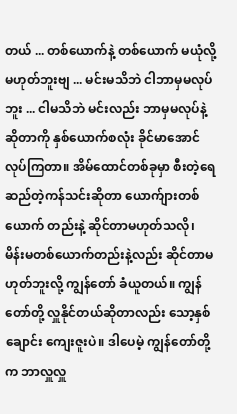တယ် ... တစ်ယောက်နဲ့ တစ်ယောက် မယုံလို့ မဟုတ်ဘူးဗျ ... မင်းမသိဘဲ ငါဘာမှမလုပ်ဘူး ... ငါမသိဘဲ မင်းလည်း ဘာမှမလုပ်နဲ့ဆိုတာကို နှစ်ယောက်စလုံး ခိုင်မာအောင် လုပ်ကြတာ။ အိမ်ထောင်တစ်ခုမှာ စီးတဲ့ရေ ဆည်တဲ့ကန်သင်းဆိုတာ ယောက်ျားတစ်ယောက် တည်းနဲ့ ဆိုင်တာမဟုတ်သလို၊ မိန်းမတစ်ယောက်တည်းနဲ့လည်း ဆိုင်တာမဟုတ်ဘူးလို့ ကျွန်တော် ခံယူတယ်။ ကျွန်တော်တို့ လှူနိုင်တယ်ဆိုတာလည်း သော့နှစ်ချောင်း ကျေးဇူးပဲ။ ဒါပေမဲ့ ကျွန်တော်တို့က ဘာလှူလှူ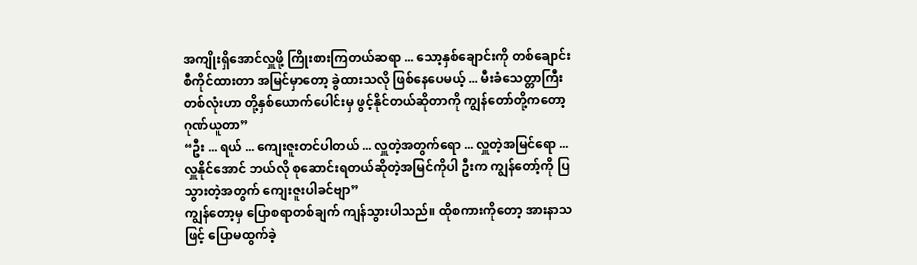အကျိုးရှိအောင်လှူဖို့ ကြိုးစားကြတယ်ဆရာ ... သော့နှစ်ချောင်းကို တစ်ချောင်းစီကိုင်ထားတာ အမြင်မှာတော့ ခွဲထားသလို ဖြစ်နေပေမယ့် ... မီးခံသေတ္တာကြီးတစ်လုံးဟာ တို့နှစ်ယောက်ပေါင်းမှ ဖွင့်နိုင်တယ်ဆိုတာကို ကျွန်တော်တို့ကတော့ ဂုဏ်ယူတာ”
“ဦး ... ရယ် ... ကျေးဇူးတင်ပါတယ် ... လှူတဲ့အတွက်ရော ... လှူတဲ့အမြင်ရော ... လှူနိုင်အောင် ဘယ်လို စုဆောင်းရတယ်ဆိုတဲ့အမြင်ကိုပါ ဦးက ကျွန်တော့်ကို ပြသွားတဲ့အတွက် ကျေးဇူးပါခင်ဗျာ”
ကျွန်တော့မှ ပြောစရာတစ်ချက် ကျန်သွားပါသည်။ ထိုစကားကိုတော့ အားနာသဖြင့် ပြောမထွက်ခဲ့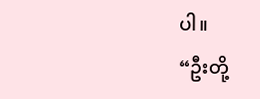ပါ။
“ဦးတို့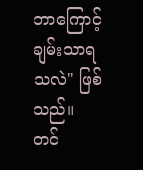ဘာကြောင့် ချမ်းသာရသလဲ" ဖြစ်သည်။
တင်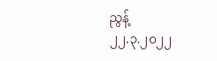ညွန့်
၂၂.၃.၂၀၂၂